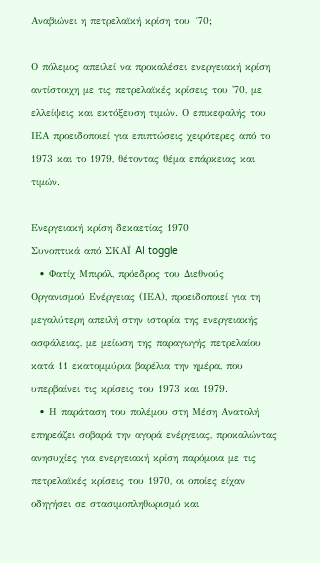Αναβιώνει η πετρελαϊκή κρίση του ´70;

Ο πόλεμος απειλεί να προκαλέσει ενεργειακή κρίση αντίστοιχη με τις πετρελαϊκές κρίσεις του '70, με ελλείψεις και εκτόξευση τιμών. Ο επικεφαλής του ΙΕΑ προειδοποιεί για επιπτώσεις χειρότερες από το 1973 και το 1979, θέτοντας θέμα επάρκειας και τιμών.

Ενεργειακή κρίση δεκαετίας 1970
Συνοπτικά από ΣΚΑΪ AI toggle
  • Φατίχ Μπιρόλ, πρόεδρος του Διεθνούς Οργανισμού Ενέργειας (ΙΕΑ), προειδοποιεί για τη μεγαλύτερη απειλή στην ιστορία της ενεργειακής ασφάλειας, με μείωση της παραγωγής πετρελαίου κατά 11 εκατομμύρια βαρέλια την ημέρα, που υπερβαίνει τις κρίσεις του 1973 και 1979.
  • Η παράταση του πολέμου στη Μέση Ανατολή επηρεάζει σοβαρά την αγορά ενέργειας, προκαλώντας ανησυχίες για ενεργειακή κρίση παρόμοια με τις πετρελαϊκές κρίσεις του 1970, οι οποίες είχαν οδηγήσει σε στασιμοπληθωρισμό και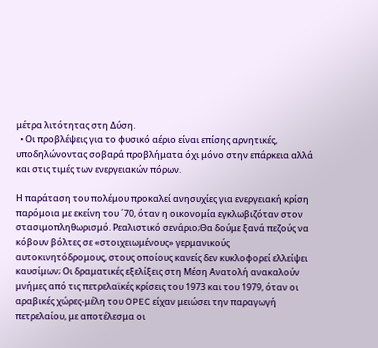μέτρα λιτότητας στη Δύση.
  • Οι προβλέψεις για το φυσικό αέριο είναι επίσης αρνητικές, υποδηλώνοντας σοβαρά προβλήματα όχι μόνο στην επάρκεια αλλά και στις τιμές των ενεργειακών πόρων.

Η παράταση του πολέμου προκαλεί ανησυχίες για ενεργειακή κρίση παρόμοια με εκείνη του ´70, όταν η οικονομία εγκλωβιζόταν στον στασιμοπληθωρισμό. Ρεαλιστικό σενάριο;Θα δούμε ξανά πεζούς να κόβουν βόλτες σε «στοιχειωμένους» γερμανικούς αυτοκινητόδρομους, στους οποίους κανείς δεν κυκλοφορεί ελλείψει καυσίμων; Οι δραματικές εξελίξεις στη Μέση Ανατολή ανακαλούν μνήμες από τις πετρελαϊκές κρίσεις του 1973 και του 1979, όταν οι αραβικές χώρες-μέλη του OPEC είχαν μειώσει την παραγωγή πετρελαίου, με αποτέλεσμα οι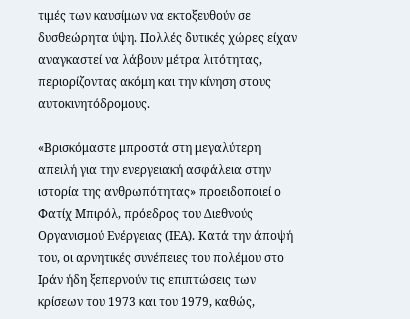τιμές των καυσίμων να εκτοξευθούν σε δυσθεώρητα ύψη. Πολλές δυτικές χώρες είχαν αναγκαστεί να λάβουν μέτρα λιτότητας, περιορίζοντας ακόμη και την κίνηση στους αυτοκινητόδρομους.

«Βρισκόμαστε μπροστά στη μεγαλύτερη απειλή για την ενεργειακή ασφάλεια στην ιστορία της ανθρωπότητας» προειδοποιεί ο Φατίχ Μπιρόλ, πρόεδρος του Διεθνούς Οργανισμού Ενέργειας (ΙΕΑ). Κατά την άποψή του, οι αρνητικές συνέπειες του πολέμου στο Ιράν ήδη ξεπερνούν τις επιπτώσεις των κρίσεων του 1973 και του 1979, καθώς,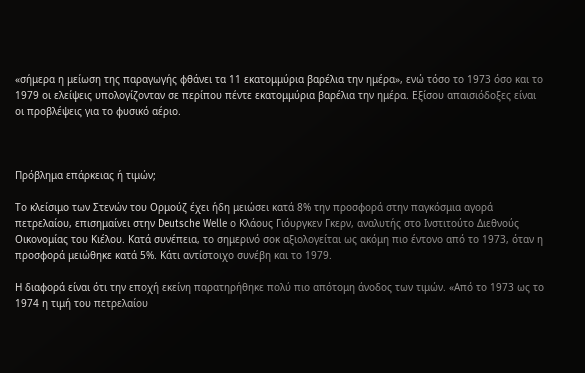«σήμερα η μείωση της παραγωγής φθάνει τα 11 εκατομμύρια βαρέλια την ημέρα», ενώ τόσο το 1973 όσο και το 1979 οι ελείψεις υπολογίζονταν σε περίπου πέντε εκατομμύρια βαρέλια την ημέρα. Εξίσου απαισιόδοξες είναι οι προβλέψεις για το φυσικό αέριο.



Πρόβλημα επάρκειας ή τιμών;

Το κλείσιμο των Στενών του Ορμούζ έχει ήδη μειώσει κατά 8% την προσφορά στην παγκόσμια αγορά πετρελαίου, επισημαίνει στην Deutsche Welle ο Κλάους Γιόυργκεν Γκερν, αναλυτής στο Ινστιτούτο Διεθνούς Οικονομίας του Κιέλου. Κατά συνέπεια, το σημερινό σοκ αξιολογείται ως ακόμη πιο έντονο από το 1973, όταν η προσφορά μειώθηκε κατά 5%. Κάτι αντίστοιχο συνέβη και το 1979.

Η διαφορά είναι ότι την εποχή εκείνη παρατηρήθηκε πολύ πιο απότομη άνοδος των τιμών. «Από το 1973 ως το 1974 η τιμή του πετρελαίου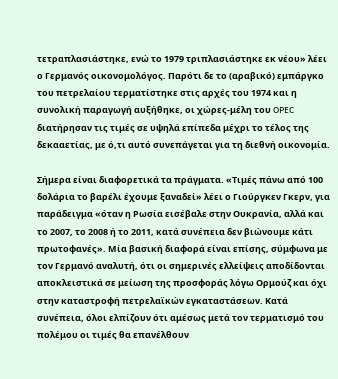τετραπλασιάστηκε, ενώ το 1979 τριπλασιάστηκε εκ νέου» λέει ο Γερμανός οικονομολόγος. Παρότι δε το (αραβικό) εμπάργκο του πετρελαίου τερματίστηκε στις αρχές του 1974 και η συνολική παραγωγή αυξήθηκε, οι χώρες-μέλη του OPEC διατήρησαν τις τιμές σε υψηλά επίπεδα μέχρι το τέλος της δεκααετίας, με ό,τι αυτό συνεπάγεται για τη διεθνή οικονομία.

Σήμερα είναι διαφορετικά τα πράγματα. «Τιμές πάνω από 100 δολάρια το βαρέλι έχουμε ξαναδεί» λέει ο Γιούργκεν Γκερν, για παράδειγμα «όταν η Ρωσία εισέβαλε στην Ουκρανία, αλλά και το 2007, το 2008 ή το 2011, κατά συνέπεια δεν βιώνουμε κάτι πρωτοφανές». Μία βασική διαφορά είναι επίσης, σύμφωνα με τον Γερμανό αναλυτή, ότι οι σημερινές ελλείψεις αποδίδονται αποκλειστικά σε μείωση της προσφοράς λόγω Ορμούζ και όχι στην καταστροφή πετρελαϊκών εγκαταστάσεων. Κατά συνέπεια, όλοι ελπίζουν ότι αμέσως μετά τον τερματισμό του πολέμου οι τιμές θα επανέλθουν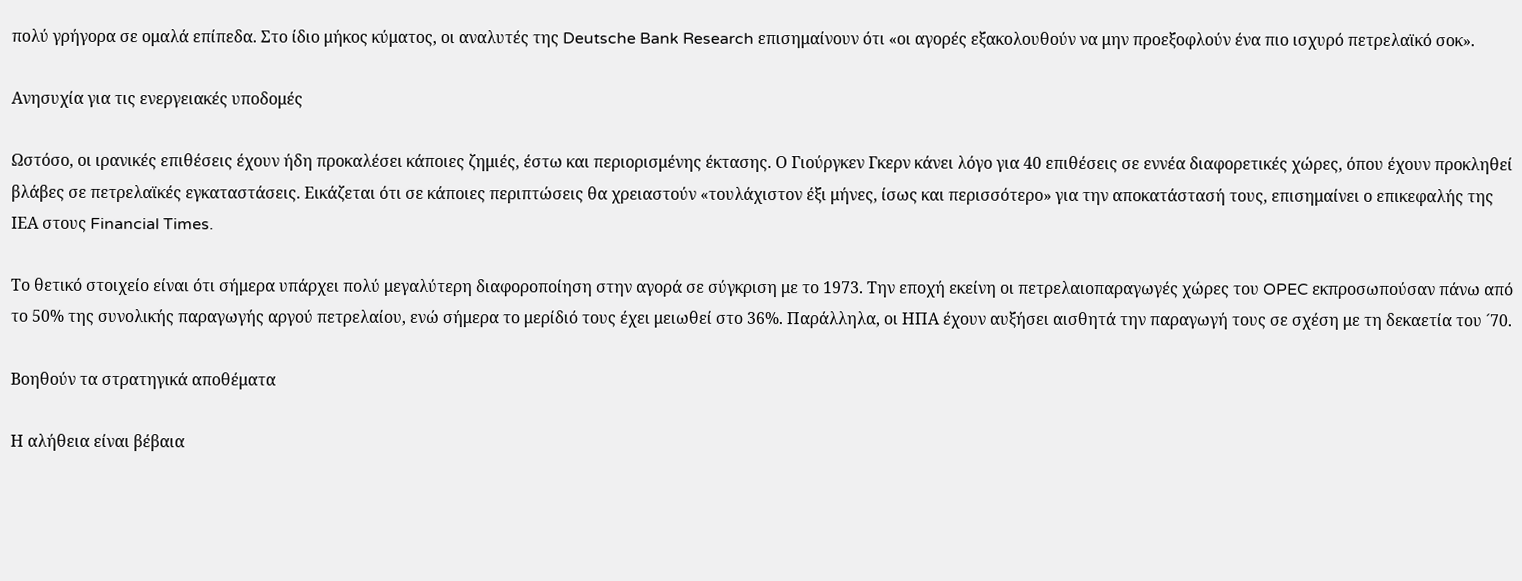πολύ γρήγορα σε ομαλά επίπεδα. Στο ίδιο μήκος κύματος, οι αναλυτές της Deutsche Bank Research επισημαίνουν ότι «οι αγορές εξακολουθούν να μην προεξοφλούν ένα πιο ισχυρό πετρελαϊκό σοκ».

Ανησυχία για τις ενεργειακές υποδομές

Ωστόσο, οι ιρανικές επιθέσεις έχουν ήδη προκαλέσει κάποιες ζημιές, έστω και περιορισμένης έκτασης. Ο Γιούργκεν Γκερν κάνει λόγο για 40 επιθέσεις σε εννέα διαφορετικές χώρες, όπου έχουν προκληθεί βλάβες σε πετρελαϊκές εγκαταστάσεις. Εικάζεται ότι σε κάποιες περιπτώσεις θα χρειαστούν «τουλάχιστον έξι μήνες, ίσως και περισσότερο» για την αποκατάστασή τους, επισημαίνει ο επικεφαλής της ΙΕΑ στους Financial Times.

Το θετικό στοιχείο είναι ότι σήμερα υπάρχει πολύ μεγαλύτερη διαφοροποίηση στην αγορά σε σύγκριση με το 1973. Την εποχή εκείνη οι πετρελαιοπαραγωγές χώρες του OPEC εκπροσωπούσαν πάνω από το 50% της συνολικής παραγωγής αργού πετρελαίου, ενώ σήμερα το μερίδιό τους έχει μειωθεί στο 36%. Παράλληλα, οι ΗΠΑ έχουν αυξήσει αισθητά την παραγωγή τους σε σχέση με τη δεκαετία του ´70.

Βοηθούν τα στρατηγικά αποθέματα

Η αλήθεια είναι βέβαια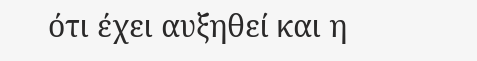ότι έχει αυξηθεί και η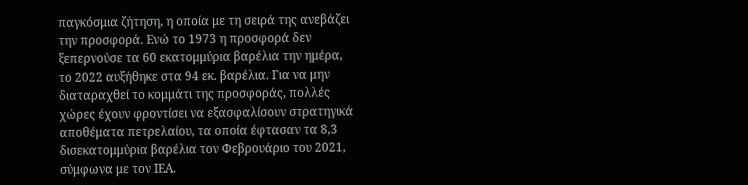παγκόσμια ζήτηση, η οποία με τη σειρά της ανεβάζει την προσφορά. Ενώ το 1973 η προσφορά δεν ξεπερνούσε τα 60 εκατομμύρια βαρέλια την ημέρα, το 2022 αυξήθηκε στα 94 εκ. βαρέλια. Για να μην διαταραχθεί το κομμάτι της προσφοράς, πολλές χώρες έχουν φροντίσει να εξασφαλίσουν στρατηγικά αποθέματα πετρελαίου, τα οποία έφτασαν τα 8,3 δισεκατομμύρια βαρέλια τον Φεβρουάριο του 2021, σύμφωνα με τον ΙΕΑ.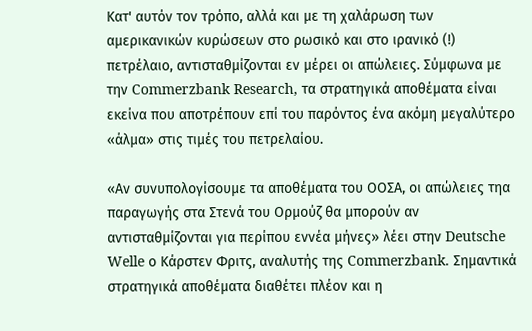Κατ' αυτόν τον τρόπο, αλλά και με τη χαλάρωση των αμερικανικών κυρώσεων στο ρωσικό και στο ιρανικό (!) πετρέλαιο, αντισταθμίζονται εν μέρει οι απώλειες. Σύμφωνα με την Commerzbank Research, τα στρατηγικά αποθέματα είναι εκείνα που αποτρέπουν επί του παρόντος ένα ακόμη μεγαλύτερο «άλμα» στις τιμές του πετρελαίου.

«Αν συνυπολογίσουμε τα αποθέματα του ΟΟΣΑ, οι απώλειες τηα παραγωγής στα Στενά του Ορμούζ θα μπορούν αν αντισταθμίζονται για περίπου εννέα μήνες» λέει στην Deutsche Welle ο Κάρστεν Φριτς, αναλυτής της Commerzbank. Σημαντικά στρατηγικά αποθέματα διαθέτει πλέον και η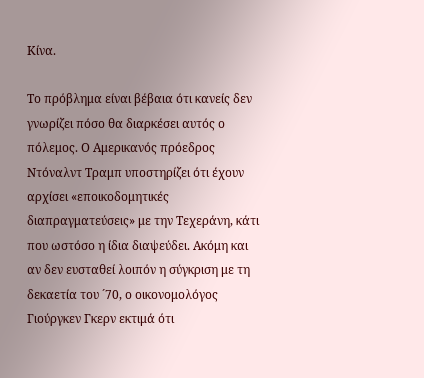Κίνα.

Το πρόβλημα είναι βέβαια ότι κανείς δεν γνωρίζει πόσο θα διαρκέσει αυτός ο πόλεμος. Ο Αμερικανός πρόεδρος Ντόναλντ Τραμπ υποστηρίζει ότι έχουν αρχίσει «εποικοδομητικές διαπραγματεύσεις» με την Τεχεράνη, κάτι που ωστόσο η ίδια διαψεύδει. Ακόμη και αν δεν ευσταθεί λοιπόν η σύγκριση με τη δεκαετία του ´70, ο οικονομολόγος Γιούργκεν Γκερν εκτιμά ότι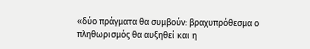«δύο πράγματα θα συμβούν: βραχυπρόθεσμα ο πληθωρισμός θα αυξηθεί και η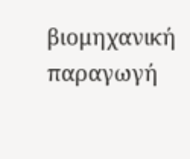βιομηχανική παραγωγή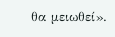θα μειωθεί».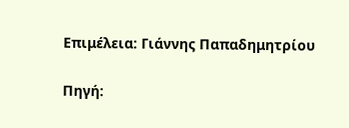Επιμέλεια: Γιάννης Παπαδημητρίου

Πηγή: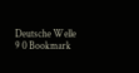Deutsche Welle
9 0 Bookmark